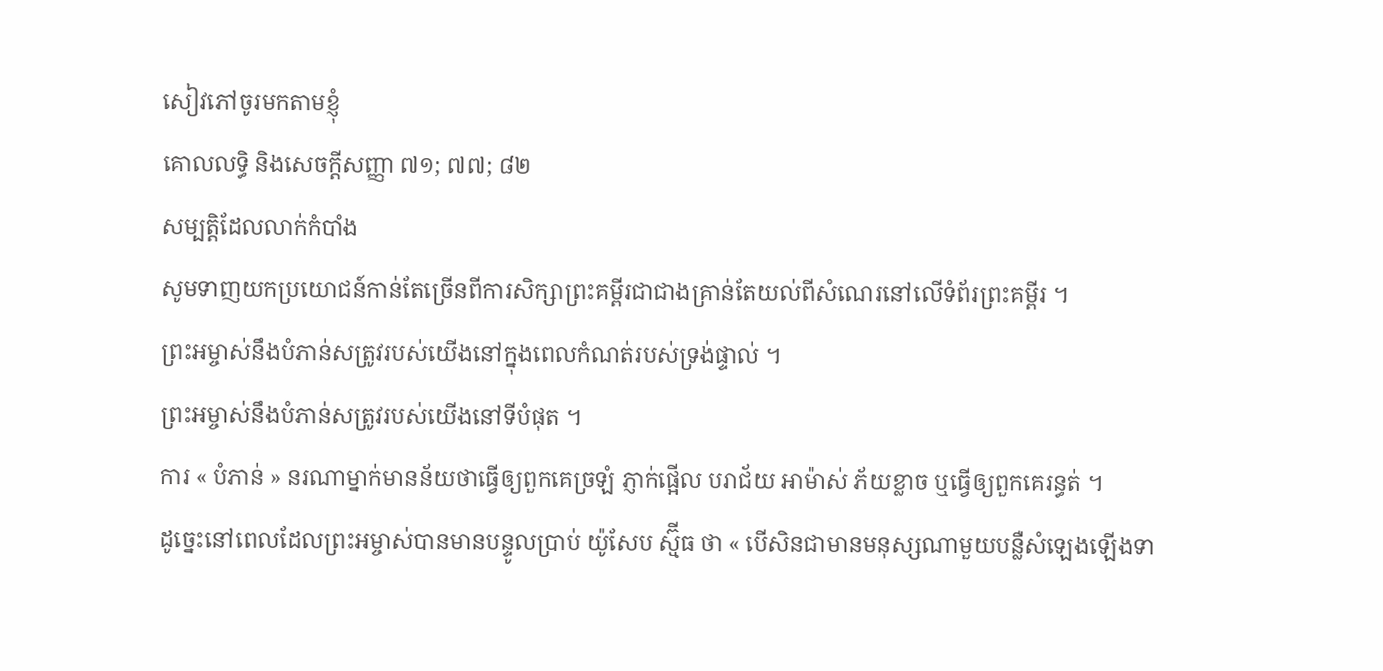សៀវភៅចូរមកតាមខ្ញុំ
គោលលទ្ធិ និងសេចក្តីសញ្ញា ៧១; ៧៧; ៨២
សម្បត្តិដែលលាក់កំបាំង
សូមទាញយកប្រយោជន៍កាន់តែច្រើនពីការសិក្សាព្រះគម្ពីរជាជាងគ្រាន់តែយល់ពីសំណេរនៅលើទំព័រព្រះគម្ពីរ ។
ព្រះអម្ចាស់នឹងបំភាន់សត្រូវរបស់យើងនៅក្នុងពេលកំណត់របស់ទ្រង់ផ្ទាល់ ។
ព្រះអម្ចាស់នឹងបំភាន់សត្រូវរបស់យើងនៅទីបំផុត ។
ការ « បំភាន់ » នរណាម្នាក់មានន័យថាធ្វើឲ្យពួកគេច្រឡំ ភ្ញាក់ផ្អើល បរាជ័យ អាម៉ាស់ ភ័យខ្លាច ឬធ្វើឲ្យពួកគេរន្ធត់ ។
ដូច្នេះនៅពេលដែលព្រះអម្ចាស់បានមានបន្ទូលប្រាប់ យ៉ូសែប ស្ម៊ីធ ថា « បើសិនជាមានមនុស្សណាមួយបន្លឺសំឡេងឡើងទា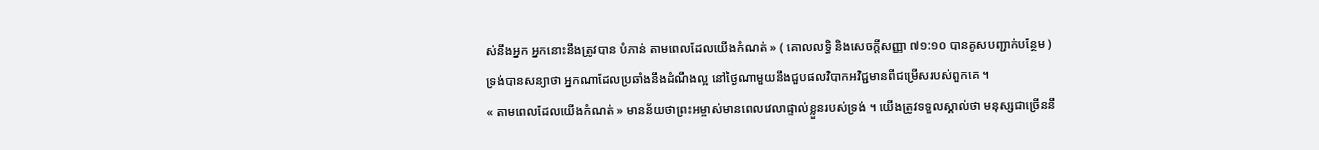ស់នឹងអ្នក អ្នកនោះនឹងត្រូវបាន បំភាន់ តាមពេលដែលយើងកំណត់ » ( គោលលទ្ធិ និងសេចក្ដីសញ្ញា ៧១:១០ បានគូសបញ្ជាក់បន្ថែម ) ទ្រង់បានសន្យាថា អ្នកណាដែលប្រឆាំងនឹងដំណឹងល្អ នៅថ្ងៃណាមួយនឹងជួបផលវិបាកអវិជ្ជមានពីជម្រើសរបស់ពួកគេ ។
« តាមពេលដែលយើងកំណត់ » មានន័យថាព្រះអម្ចាស់មានពេលវេលាផ្ទាល់ខ្លួនរបស់ទ្រង់ ។ យើងត្រូវទទួលស្គាល់ថា មនុស្សជាច្រើននឹ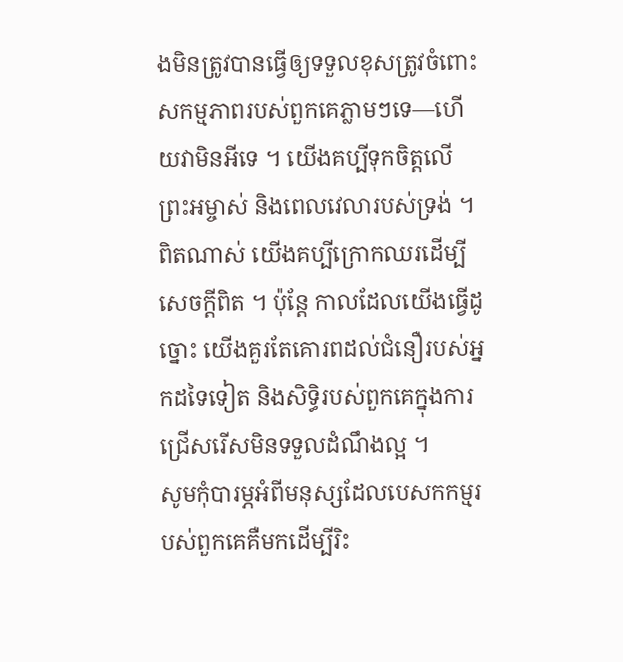ងមិនត្រូវបានធ្វើឲ្យទទួលខុសត្រូវចំពោះសកម្មភាពរបស់ពួកគេភ្លាមៗទេ—ហើយវាមិនអីទេ ។ យើងគប្បីទុកចិត្តលើព្រះអម្ចាស់ និងពេលវេលារបស់ទ្រង់ ។
ពិតណាស់ យើងគប្បីក្រោកឈរដើម្បីសេចក្ដីពិត ។ ប៉ុន្តែ កាលដែលយើងធ្វើដូច្នោះ យើងគួរតែគោរពដល់ជំនឿរបស់អ្នកដទៃទៀត និងសិទ្ធិរបស់ពួកគេក្នុងការជ្រើសរើសមិនទទួលដំណឹងល្អ ។
សូមកុំបារម្ភអំពីមនុស្សដែលបេសកកម្មរបស់ពួកគេគឺមកដើម្បីរិះ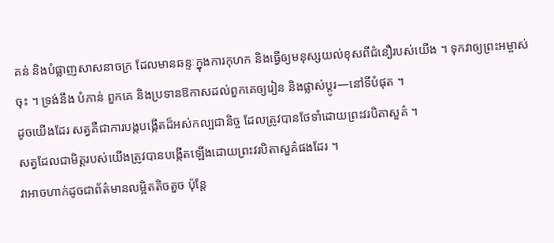គន់ និងបំផ្លាញសាសនាចក្រ ដែលមានឆន្ទៈក្នុងការកុហក និងធ្វើឲ្យមនុស្សយល់ខុសពីជំនឿរបស់យើង ។ ទុកវាឲ្យព្រះអម្ចាស់ចុះ ។ ទ្រង់នឹង បំភាន់ ពួកគេ និងប្រទានឱកាសដល់ពួកគេឲ្យរៀន និងផ្លាស់ប្តូរ—នៅទីបំផុត ។
ដូចយើងដែរ សត្វគឺជាការបង្កបង្កើតដ៏អស់កល្បជានិច្ច ដែលត្រូវបានថែទាំដោយព្រះវរបិតាសួគ៌ ។
សត្វដែលជាមិត្តរបស់យើងត្រូវបានបង្កើតឡើងដោយព្រះវរបិតាសួគ៌ផងដែរ ។
វាអាចហាក់ដូចជាព័ត៌មានលម្អិតតិចតួច ប៉ុន្តែ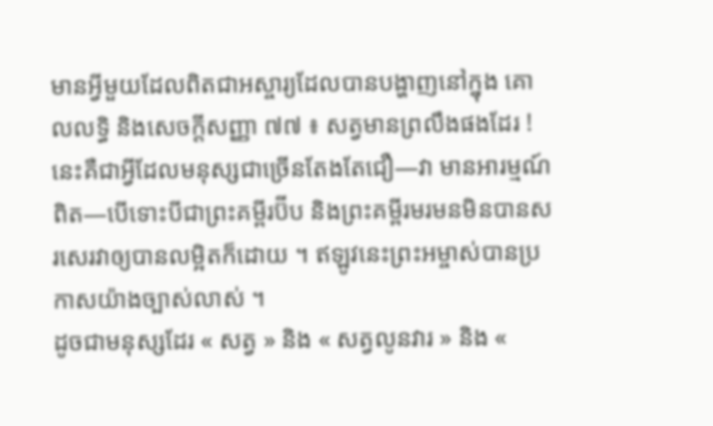មានអ្វីមួយដែលពិតជាអស្ចារ្យដែលបានបង្ហាញនៅក្នុង គោលលទ្ធិ និងសេចក្តីសញ្ញា ៧៧ ៖ សត្វមានព្រលឹងផងដែរ !
នេះគឺជាអ្វីដែលមនុស្សជាច្រើនតែងតែជឿ—វា មានអារម្មណ៍ ពិត—បើទោះបីជាព្រះគម្ពីរប៊ីប និងព្រះគម្ពីរមរមនមិនបានសរសេរវាឲ្យបានលម្អិតក៏ដោយ ។ ឥឡូវនេះព្រះអម្ចាស់បានប្រកាសយ៉ាងច្បាស់លាស់ ។
ដូចជាមនុស្សដែរ « សត្វ » និង « សត្វលូនវារ » និង «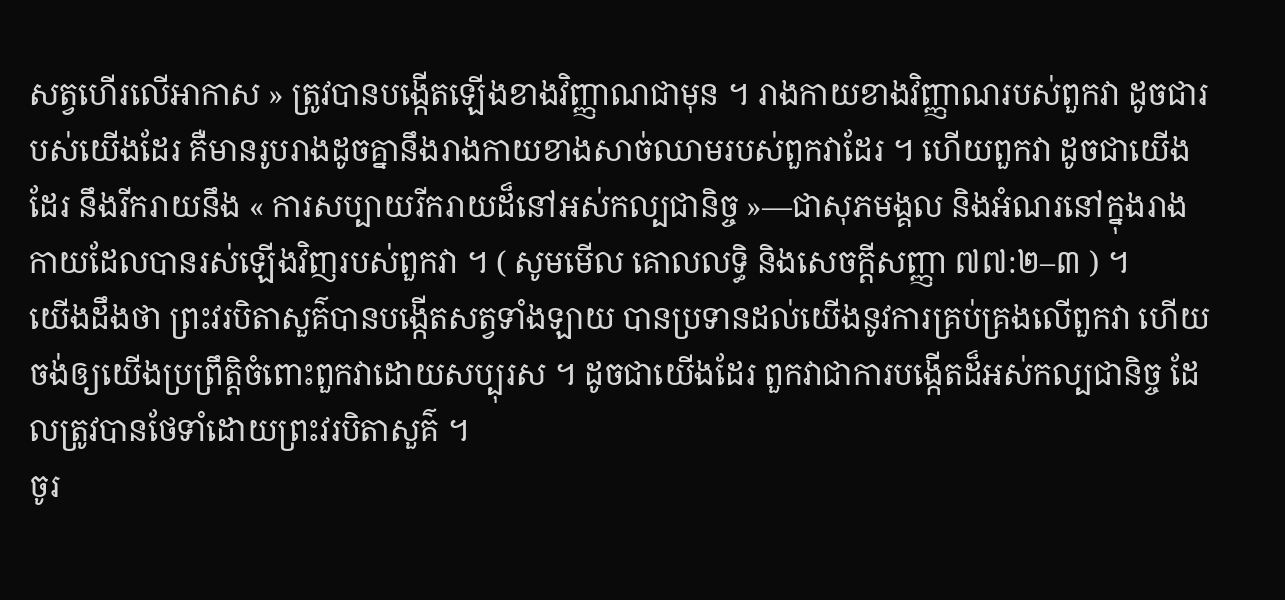សត្វហើរលើអាកាស » ត្រូវបានបង្កើតឡើងខាងវិញ្ញាណជាមុន ។ រាងកាយខាងវិញ្ញាណរបស់ពួកវា ដូចជារបស់យើងដែរ គឺមានរូបរាងដូចគ្នានឹងរាងកាយខាងសាច់ឈាមរបស់ពួកវាដែរ ។ ហើយពួកវា ដូចជាយើងដែរ នឹងរីករាយនឹង « ការសប្បាយរីករាយដ៏នៅអស់កល្បជានិច្ច »—ជាសុភមង្គល និងអំណរនៅក្នុងរាងកាយដែលបានរស់ឡើងវិញរបស់ពួកវា ។ ( សូមមើល គោលលទ្ធិ និងសេចក្ដីសញ្ញា ៧៧:២–៣ ) ។
យើងដឹងថា ព្រះវរបិតាសួគ៌បានបង្កើតសត្វទាំងឡាយ បានប្រទានដល់យើងនូវការគ្រប់គ្រងលើពួកវា ហើយចង់ឲ្យយើងប្រព្រឹត្តិចំពោះពួកវាដោយសប្បុរស ។ ដូចជាយើងដែរ ពួកវាជាការបង្កើតដ៏អស់កល្បជានិច្ច ដែលត្រូវបានថែទាំដោយព្រះវរបិតាសួគ៌ ។
ចូរ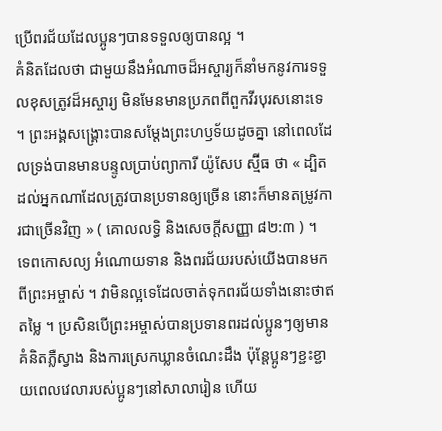ប្រើពរជ័យដែលប្អូនៗបានទទួលឲ្យបានល្អ ។
គំនិតដែលថា ជាមួយនឹងអំណាចដ៏អស្ចារ្យក៏នាំមកនូវការទទួលខុសត្រូវដ៏អស្ចារ្យ មិនមែនមានប្រភពពីពួកវីរបុរសនោះទេ ។ ព្រះអង្គសង្គ្រោះបានសម្តែងព្រះហឫទ័យដូចគ្នា នៅពេលដែលទ្រង់បានមានបន្ទូលប្រាប់ព្យាការី យ៉ូសែប ស្ម៊ីធ ថា « ដ្បិតដល់អ្នកណាដែលត្រូវបានប្រទានឲ្យច្រើន នោះក៏មានតម្រូវការជាច្រើនវិញ » ( គោលលទ្ធិ និងសេចក្ដីសញ្ញា ៨២:៣ ) ។
ទេពកោសល្យ អំណោយទាន និងពរជ័យរបស់យើងបានមកពីព្រះអម្ចាស់ ។ វាមិនល្អទេដែលចាត់ទុកពរជ័យទាំងនោះថាឥតម្លៃ ។ ប្រសិនបើព្រះអម្ចាស់បានប្រទានពរដល់ប្អូនៗឲ្យមានគំនិតភ្លឺស្វាង និងការស្រេកឃ្លានចំណេះដឹង ប៉ុន្តែប្អូនៗខ្ជះខ្ជាយពេលវេលារបស់ប្អូនៗនៅសាលារៀន ហើយ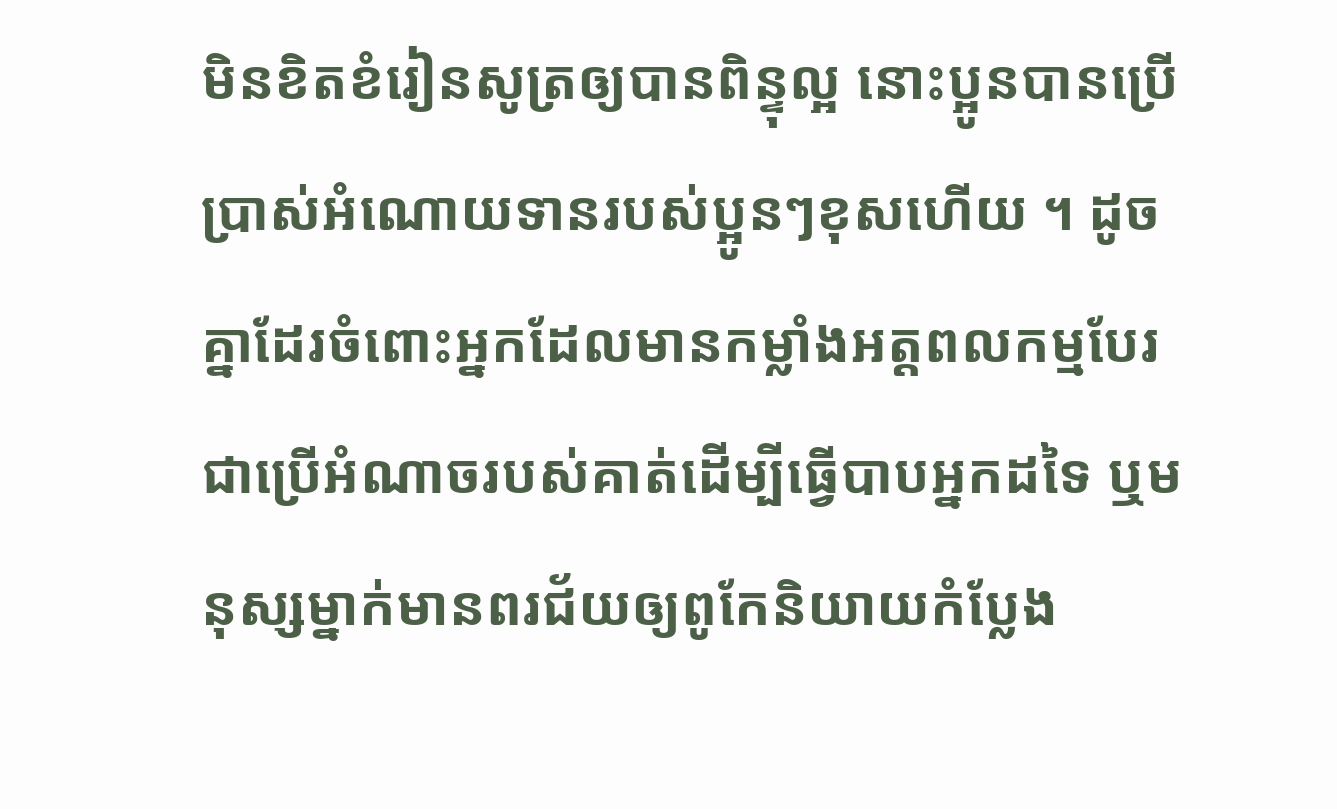មិនខិតខំរៀនសូត្រឲ្យបានពិន្ទុល្អ នោះប្អូនបានប្រើប្រាស់អំណោយទានរបស់ប្អូនៗខុសហើយ ។ ដូចគ្នាដែរចំពោះអ្នកដែលមានកម្លាំងអត្តពលកម្មបែរជាប្រើអំណាចរបស់គាត់ដើម្បីធ្វើបាបអ្នកដទៃ ឬមនុស្សម្នាក់មានពរជ័យឲ្យពូកែនិយាយកំប្លែង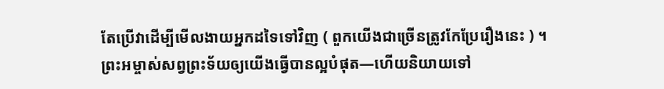តែប្រើវាដើម្បីមើលងាយអ្នកដទៃទៅវិញ ( ពួកយើងជាច្រើនត្រូវកែប្រែរឿងនេះ ) ។
ព្រះអម្ចាស់សព្វព្រះទ័យឲ្យយើងធ្វើបានល្អបំផុត—ហើយនិយាយទៅ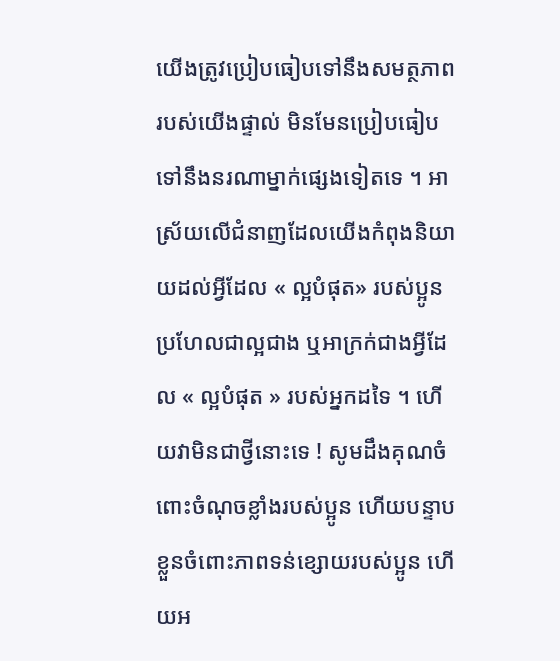យើងត្រូវប្រៀបធៀបទៅនឹងសមត្ថភាពរបស់យើងផ្ទាល់ មិនមែនប្រៀបធៀបទៅនឹងនរណាម្នាក់ផ្សេងទៀតទេ ។ អាស្រ័យលើជំនាញដែលយើងកំពុងនិយាយដល់អ្វីដែល « ល្អបំផុត» របស់ប្អូន ប្រហែលជាល្អជាង ឬអាក្រក់ជាងអ្វីដែល « ល្អបំផុត » របស់អ្នកដទៃ ។ ហើយវាមិនជាថ្វីនោះទេ ! សូមដឹងគុណចំពោះចំណុចខ្លាំងរបស់ប្អូន ហើយបន្ទាបខ្លួនចំពោះភាពទន់ខ្សោយរបស់ប្អូន ហើយអ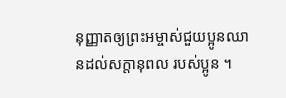នុញ្ញាតឲ្យព្រះអម្ចាស់ជួយប្អូនឈានដល់សក្តានុពល របស់ប្អូន ។